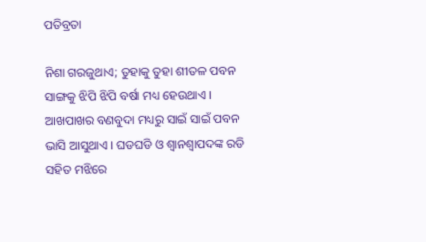ପତିବ୍ରତା

ନିଶା ଗରଜୁଥାଏ; ତୁହାକୁ ତୁହା ଶୀତଳ ପବନ ସାଙ୍ଗକୁ ଝିପି ଝିପି ବର୍ଷା ମଧ୍ୟ ହେଉଥାଏ । ଆଖପାଖର ବଣବୁଦା ମଧ୍ୟରୁ ସାଇଁ ସାଇଁ ପବନ ଭାସି ଆସୁଥାଏ । ଘଡଘଡି ଓ ଶ୍ୱାନଶ୍ୱାପଦଙ୍କ ରଡି ସହିତ ମଝିରେ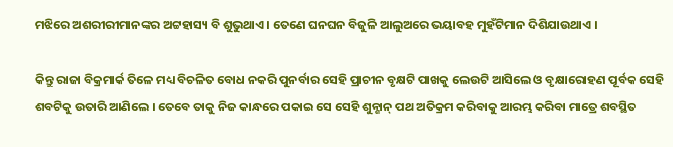ମଝିରେ ଅଶରୀରୀମାନଙ୍କର ଅଟ୍ଟହାସ୍ୟ ବି ଶୁଭୁଥାଏ । ତେଣେ ଘନଘନ ବିଜୁଳି ଆଲୁଅରେ ଭୟାବହ ମୁହଁଟିମାନ ଦିଶିଯାଉଥାଏ ।

କିନ୍ତୁ ରାଜା ବିକ୍ରମାର୍କ ତିଳେ ମଧ୍ୟ ବିଚଳିତ ବୋଧ ନକରି ପୁନର୍ବାର ସେହି ପ୍ରାଚୀନ ବୃକ୍ଷଟି ପାଖକୁ ଲେଉଟି ଆସିଲେ ଓ ବୃକ୍ଷାରୋହଣ ପୂର୍ବକ ସେହି ଶବଟିକୁ ଉତାରି ଆଣିଲେ । ତେବେ ତାକୁ ନିଜ କାନ୍ଧରେ ପକାଇ ସେ ସେହି ଶୁନ୍ଶାନ୍ ପଥ ଅତିକ୍ରମ କରିବାକୁ ଆରମ୍ଭ କରିବା ମାତ୍ରେ ଶବସ୍ଥିତ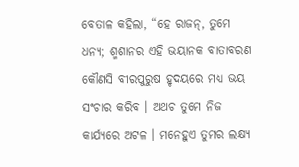ବେତାଳ କହିଲା, “ହେ ରାଜନ୍, ତୁମେ ଧନ୍ୟ; ଶ୍ମଶାନର ଏହି ଭୟାନକ ବାତାବରଣ କୌଣସି ବୀରପୁରୁଷ ହୃଦୟରେ ମଧ୍ୟ ଭୟ ସଂଚାର କରିବ । ଅଥଚ ତୁମେ ନିଜ କାର୍ଯ୍ୟରେ ଅଟଳ । ମନେହୁଏ ତୁମର ଲକ୍ଷ୍ୟ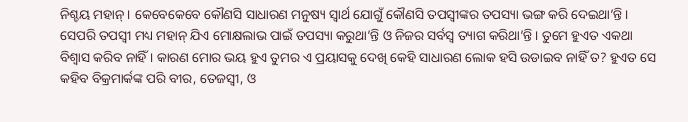ନିଶ୍ଚୟ ମହାନ୍ । କେବେକେବେ କୌଣସି ସାଧାରଣ ମନୁଷ୍ୟ ସ୍ୱାର୍ଥ ଯୋଗୁଁ କୌଣସି ତପସ୍ୱୀଙ୍କର ତପସ୍ୟା ଭଙ୍ଗ କରି ଦେଇଥା’ନ୍ତି । ସେପରି ତପସ୍ୱୀ ମଧ୍ୟ ମହାନ୍ ଯିଏ ମୋକ୍ଷଲାଭ ପାଇଁ ତପସ୍ୟା କରୁଥା’ନ୍ତି ଓ ନିଜର ସର୍ବସ୍ୱ ତ୍ୟାଗ କରିଥା’ନ୍ତି । ତୁମେ ହୁଏତ ଏକଥା ବିଶ୍ୱାସ କରିବ ନାହିଁ । କାରଣ ମୋର ଭୟ ହୁଏ ତୁମର ଏ ପ୍ରୟାସକୁ ଦେଖି କେହି ସାଧାରଣ ଲୋକ ହସି ଉଡାଇବ ନାହିଁ ତ? ହୁଏତ ସେ କହିବ ବିକ୍ରମାର୍କଙ୍କ ପରି ବୀର, ତେଜସ୍ୱୀ, ଓ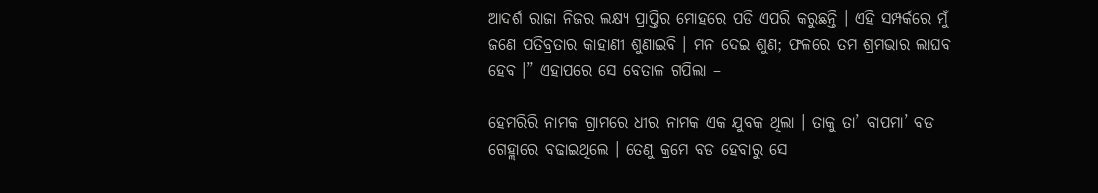ଆଦର୍ଶ ରାଜା ନିଜର ଲକ୍ଷ୍ୟ ପ୍ରାପ୍ତିର ମୋହରେ ପଡି ଏପରି କରୁଛନ୍ତି । ଏହି ସମ୍ପର୍କରେ ମୁଁ ଜଣେ ପତିବ୍ରତାର କାହାଣୀ ଶୁଣାଇବି । ମନ ଦେଇ ଶୁଣ; ଫଳରେ ତମ ଶ୍ରମଭାର ଲାଘବ ହେବ ।” ଏହାପରେ ସେ ବେତାଳ ଗପିଲା –

ହେମରିରି ନାମକ ଗ୍ରାମରେ ଧୀର ନାମକ ଏକ ଯୁବକ ଥିଲା । ତାକୁ ତା’ ବାପମା’ ବଡ ଗେହ୍ଲାରେ ବଢାଇଥିଲେ । ତେଣୁ କ୍ରମେ ବଡ ହେବାରୁ ସେ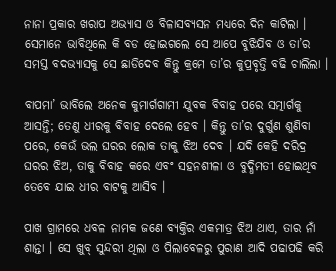ନାନା ପ୍ରକାର ଖରାପ ଅଭ୍ୟାସ ଓ ବିଳାସବ୍ୟସନ ମଧ୍ୟରେ ଦିନ କାଟିଲା । ସେମାନେ ଭାବିଥିଲେ କି ବଡ ହୋଇଗଲେ ସେ ଆପେ ବୁଝିଯିବ ଓ ତା’ର ସମସ୍ତ ବଦଭ୍ୟାସକୁ ସେ ଛାଡିଦେବ କିନ୍ତୁ କ୍ରମେ ତା’ର କୁପ୍ରବୃତ୍ତି ବଢି ଚାଲିଲା ।

ବାପମା’ ଭାବିଲେ ଅନେକ କୁମାର୍ଗଗାମୀ ଯୁବକ ବିବାହ ପରେ ସତ୍ମାର୍ଗକୁ ଆସନ୍ତି; ତେଣୁ ଧୀରକୁ ବିବାହ ଦେଲେ ହେବ । କିନ୍ତୁ ତା’ର ଦୁର୍ଗୁଣ ଶୁଣିବା ପରେ, କେଉଁ ଭଲ ଘରର ଲୋକ ତାକୁ ଝିଅ ଦେବ । ଯଦି କେହି ଦରିଦ୍ର ଘରର ଝିଅ, ତାକୁ ବିବାହ କରେ ଏବଂ ସହନଶୀଳା ଓ ବୁଦ୍ଧିମତୀ ହୋଇଥିବ ତେବେ ଯାଇ ଧୀର ବାଟକୁ ଆସିବ ।

ପାଖ ଗ୍ରାମରେ ଧବଳ ନାମକ ଜଣେ ବ୍ୟକ୍ତିର ଏକମାତ୍ର ଝିଅ ଥାଏ, ତାର ନାଁ ଶାନ୍ତା । ସେ ଖୁବ୍ ସୁନ୍ଦରୀ ଥିଲା ଓ ପିଲାବେଳରୁ ପୁରାଣ ଆଦି ପଢାପଢି କରି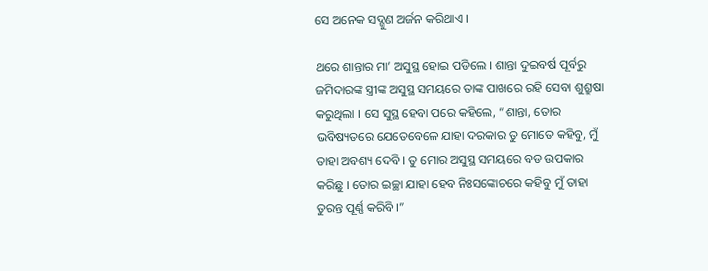ସେ ଅନେକ ସଦ୍ଗୁଣ ଅର୍ଜନ କରିଥାଏ ।

ଥରେ ଶାନ୍ତାର ମା’ ଅସୁସ୍ଥ ହୋଇ ପଡିଲେ । ଶାନ୍ତା ଦୁଇବର୍ଷ ପୂର୍ବରୁ ଜମିଦାରଙ୍କ ସ୍ତ୍ରୀଙ୍କ ଅସୁସ୍ଥ ସମୟରେ ତାଙ୍କ ପାଖରେ ରହି ସେବା ଶୁଶ୍ରୁଷା କରୁଥିଲା । ସେ ସୁସ୍ଥ ହେବା ପରେ କହିଲେ, “ଶାନ୍ତା, ତୋର ଭବିଷ୍ୟତରେ ଯେତେବେଳେ ଯାହା ଦରକାର ତୁ ମୋତେ କହିବୁ, ମୁଁ ତାହା ଅବଶ୍ୟ ଦେବି । ତୁ ମୋର ଅସୁସ୍ଥ ସମୟରେ ବଡ ଉପକାର କରିଛୁ । ତୋର ଇଚ୍ଛା ଯାହା ହେବ ନିଃସଙ୍କୋଚରେ କହିବୁ ମୁଁ ତାହା ତୁରନ୍ତ ପୂର୍ଣ୍ଣ କରିବି ।”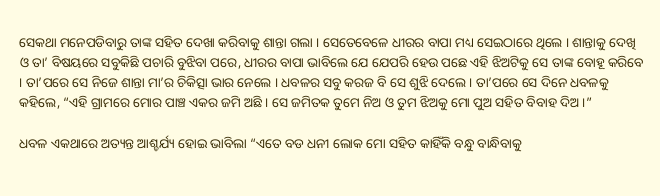ସେକଥା ମନେପଡିବାରୁ ତାଙ୍କ ସହିତ ଦେଖା କରିବାକୁ ଶାନ୍ତା ଗଲା । ସେତେବେଳେ ଧୀରର ବାପା ମଧ୍ୟ ସେଇଠାରେ ଥିଲେ । ଶାନ୍ତାକୁ ଦେଖି ଓ ତା’ ବିଷୟରେ ସବୁକିଛି ପଚାରି ବୁଝିବା ପରେ, ଧୀରର ବାପା ଭାବିଲେ ଯେ ଯେପରି ହେଉ ପଛେ ଏହି ଝିଅଟିକୁ ସେ ତାଙ୍କ ବୋହୂ କରିବେ । ତା’ପରେ ସେ ନିଜେ ଶାନ୍ତା ମା’ର ଚିକିତ୍ସା ଭାର ନେଲେ । ଧବଳର ସବୁ କରଜ ବି ସେ ଶୁଝି ଦେଲେ । ତା’ପରେ ସେ ଦିନେ ଧବଳକୁ କହିଲେ, “ଏହି ଗ୍ରାମରେ ମୋର ପାଞ୍ଚ ଏକର ଜମି ଅଛି । ସେ ଜମିତକ ତୁମେ ନିଅ ଓ ତୁମ ଝିଅକୁ ମୋ ପୁଅ ସହିତ ବିବାହ ଦିଅ ।”

ଧବଳ ଏକଥାରେ ଅତ୍ୟନ୍ତ ଆଶ୍ଚର୍ଯ୍ୟ ହୋଇ ଭାବିଲା “ଏତେ ବଡ ଧନୀ ଲୋକ ମୋ ସହିତ କାହିଁକି ବନ୍ଧୁ ବାନ୍ଧିବାକୁ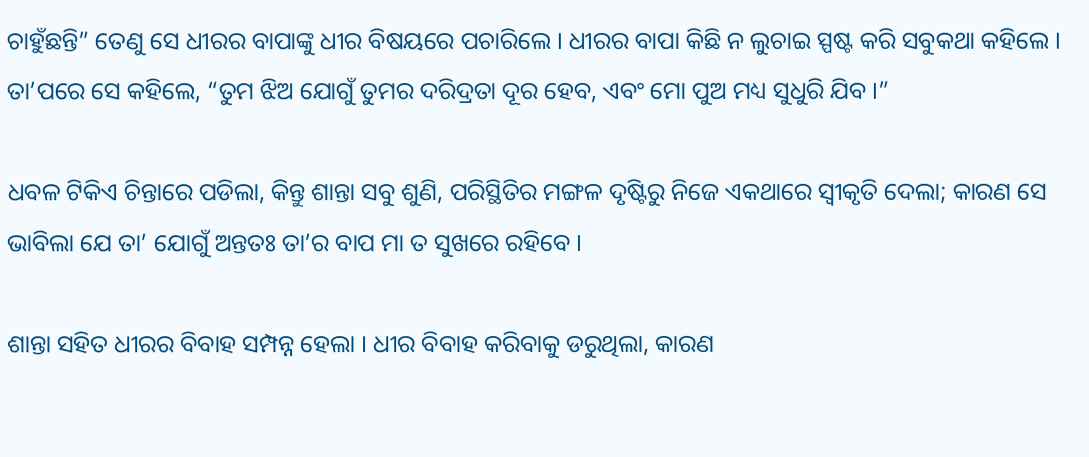ଚାହୁଁଛନ୍ତି” ତେଣୁ ସେ ଧୀରର ବାପାଙ୍କୁ ଧୀର ବିଷୟରେ ପଚାରିଲେ । ଧୀରର ବାପା କିଛି ନ ଲୁଚାଇ ସ୍ପଷ୍ଟ କରି ସବୁକଥା କହିଲେ । ତା’ପରେ ସେ କହିଲେ, “ତୁମ ଝିଅ ଯୋଗୁଁ ତୁମର ଦରିଦ୍ରତା ଦୂର ହେବ, ଏବଂ ମୋ ପୁଅ ମଧ୍ୟ ସୁଧୁରି ଯିବ ।”

ଧବଳ ଟିକିଏ ଚିନ୍ତାରେ ପଡିଲା, କିନ୍ତୁ ଶାନ୍ତା ସବୁ ଶୁଣି, ପରିସ୍ଥିତିର ମଙ୍ଗଳ ଦୃଷ୍ଟିରୁ ନିଜେ ଏକଥାରେ ସ୍ୱୀକୃତି ଦେଲା; କାରଣ ସେ ଭାବିଲା ଯେ ତା’ ଯୋଗୁଁ ଅନ୍ତତଃ ତା’ର ବାପ ମା ତ ସୁଖରେ ରହିବେ ।

ଶାନ୍ତା ସହିତ ଧୀରର ବିବାହ ସମ୍ପନ୍ନ ହେଲା । ଧୀର ବିବାହ କରିବାକୁ ଡରୁଥିଲା, କାରଣ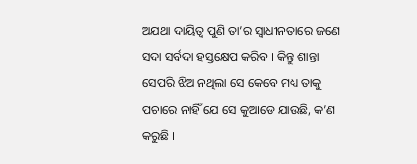ଅଯଥା ଦାୟିତ୍ୱ ପୁଣି ତା’ର ସ୍ୱାଧୀନତାରେ ଜଣେ ସଦା ସର୍ବଦା ହସ୍ତକ୍ଷେପ କରିବ । କିନ୍ତୁ ଶାନ୍ତା ସେପରି ଝିଅ ନଥିଲା ସେ କେବେ ମଧ୍ୟ ତାକୁ ପଚାରେ ନାହିଁ ଯେ ସେ କୁଆଡେ ଯାଉଛି, କ’ଣ କରୁଛି ।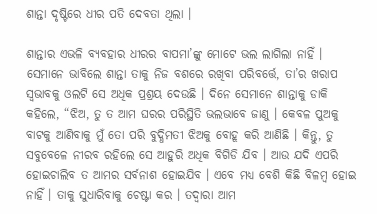ଶାନ୍ତା ଦୃଷ୍ଟିରେ ଧୀର ପତି ଦେବତା ଥିଲା ।

ଶାନ୍ତାର ଏଭଳି ବ୍ୟବହାର ଧୀରର ବାପମା’ଙ୍କୁ ମୋଟେ ଭଲ ଲାଗିଲା ନାହିଁ । ସେମାନେ ଭାବିଲେ ଶାନ୍ତା ତାକୁ ନିଜ ବଶରେ ରଖିବା ପରିବର୍ତ୍ତେ, ତା’ର ଖରାପ ସ୍ୱଭାବକୁ ଓଲଟି ସେ ଅଧିକ ପ୍ରଶ୍ରୟ ଦେଉଛି । ଦିନେ ସେମାନେ ଶାନ୍ତାକୁ ଡାକି କହିଲେ, “ଝିଅ, ତୁ ତ ଆମ ଘରର ପରିସ୍ଥିତି ଭଲଭାବେ ଜାଣୁ । କେବଳ ପୁଅକୁ ବାଟକୁ ଆଣିବାକୁ ମୁଁ ତୋ ପରି ବୁଦ୍ଧିମତୀ ଝିଅକୁ ବୋହୂ କରି ଆଣିଛି । କିନ୍ତୁ, ତୁ ସବୁବେଳେ ନୀରବ ରହିଲେ ସେ ଆହୁରି ଅଧିକ ବିଗିଡି ଯିବ । ଆଉ ଯଦି ଏପରି ହୋଇଚାଲିବ ତ ଆମର ସର୍ବନାଶ ହୋଇଯିବ । ଏବେ ମଧ୍ୟ ବେଶି କିଛି ବିଳମ୍ବ ହୋଇ ନାହିଁ । ତାକୁ ସୁଧାରିବାକୁ ଚେଷ୍ଟା କର । ତଦ୍ୱାରା ଆମ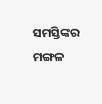ସମସ୍ତିଙ୍କର ମଙ୍ଗଳ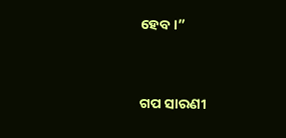ହେବ ।”


ଗପ ସାରଣୀ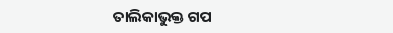ତାଲିକାଭୁକ୍ତ ଗପ